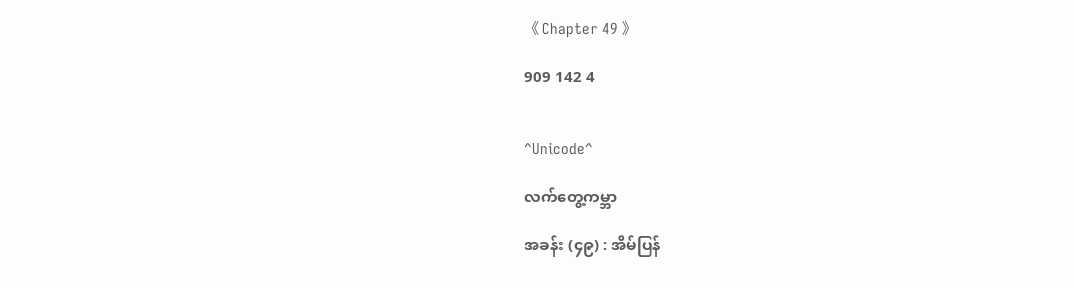《 Chapter 49 》

909 142 4


^Unicode^

လက်တွေ့ကမ္ဘာ

အခန်း (၄၉) : အိမ်ပြန်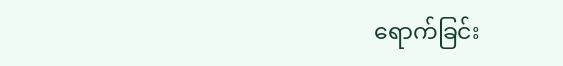ရောက်ခြင်း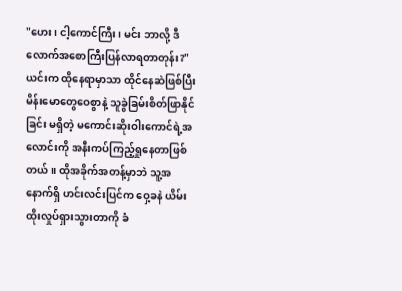"ဟေး၊ ငါ့ကောင်ကြီး၊ မင်း ဘာလို့ ဒီလောက်အစောကြီးပြန်လာရတာတုန်း?" ယင်းက ထိုနေရာမှာသာ ထိုင်နေဆဲဖြစ်ပြီး မိန်းမောတွေဝေစွာနဲ့ သူခွဲခြမ်းစိတ်ဖြာနိုင်ခြင်း မရှိတဲ့ မကောင်းဆိုးဝါးကောင်ရဲ့အလောင်းကို အနီးကပ်ကြည့်ရှုနေတာဖြစ်တယ်။ ထိုအခိုက်အတန့်မှာဘဲ သူ့အနောက်ရှိ ဟင်းလင်းပြင်က ဝှေ့ခနဲ ယိမ်းထိုးလှုပ်ရှားသွားတာကို ခံ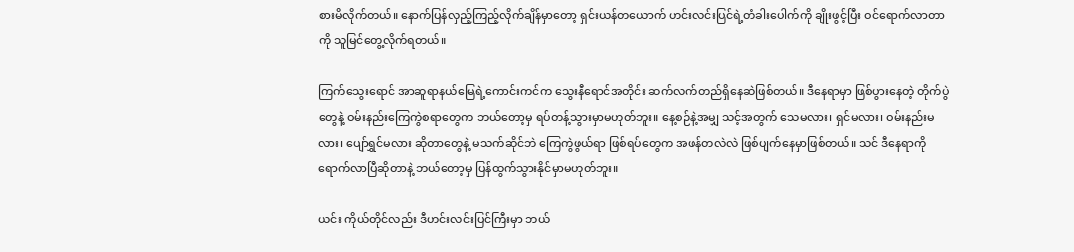စားမိလိုက်တယ်။ နောက်ပြန်လှည့်ကြည့်လိုက်ချိန်မှာတော့ ရှင်းယန်တယောက် ဟင်းလင်းပြင်ရဲ့တံခါးပေါက်ကို ချိုးဖွင့်ပြီး ဝင်ရောက်လာတာကို သူမြင်တွေ့လိုက်ရတယ်။

ကြက်သွေးရောင် အာဆူရာနယ်မြေရဲ့ကောင်းကင်က သွေးနီရောင်အတိုင်း ဆက်လက်တည်ရှိနေဆဲဖြစ်တယ်။ ဒီနေရာမှာ ဖြစ်ပွားနေတဲ့ တိုက်ပွဲတွေနဲ့ ဝမ်းနည်းကြေကွဲစရာတွေက ဘယ်တော့မှ ရပ်တန့်သွားမှာမဟုတ်ဘူး။ နေ့စဉ်နဲ့အမျှ သင့်အတွက် သေမလား၊ ရှင်မလား၊ ဝမ်းနည်းမလား၊ ပျော်ရွှင်မလား ဆိုတာတွေနဲ့ မသက်ဆိုင်ဘဲ ကြေကွဲဖွယ်ရာ ဖြစ်ရပ်တွေက အဖန်တလဲလဲ ဖြစ်ပျက်နေမှာဖြစ်တယ်။ သင် ဒီနေရာကို ရောက်လာပြီဆိုတာနဲ့ ဘယ်တော့မှ ပြန်ထွက်သွားနိုင်မှာမဟုတ်ဘူး။

ယင်း ကိုယ်တိုင်လည်း ဒီဟင်းလင်းပြင်ကြီးမှာ ဘယ်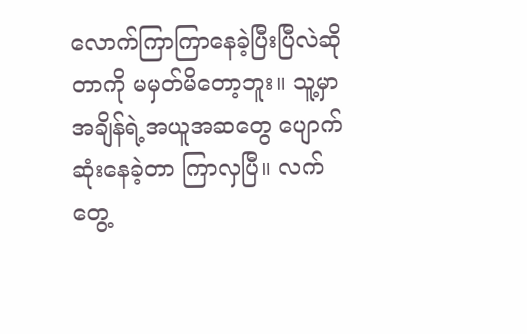လောက်ကြာကြာနေခဲ့ပြီးပြီလဲဆိုတာကို မမှတ်မိတော့ဘူး။ သူ့မှာ အချိန်ရဲ့အယူအဆတွေ ပျောက်ဆုံးနေခဲ့တာ ကြာလှပြီ။ လက်တွေ့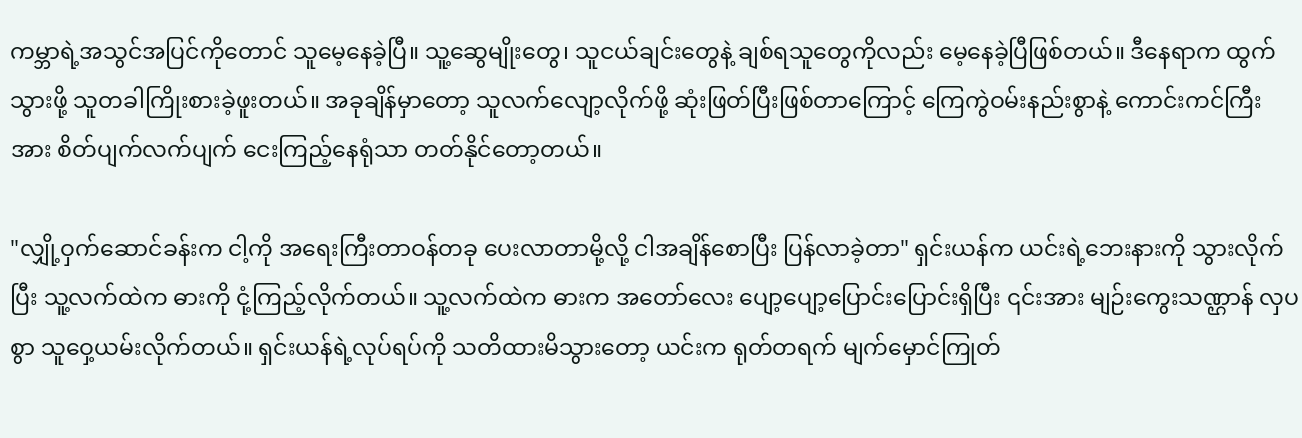ကမ္ဘာရဲ့အသွင်အပြင်ကိုတောင် သူမေ့နေခဲ့ပြီ။ သူ့ဆွေမျိုးတွေ၊ သူငယ်ချင်းတွေနဲ့ ချစ်ရသူတွေကိုလည်း မေ့နေခဲ့ပြီဖြစ်တယ်။ ဒီနေရာက ထွက်သွားဖို့ သူတခါကြိုးစားခဲ့ဖူးတယ်။ အခုချိန်မှာတော့ သူလက်လျော့လိုက်ဖို့ ဆုံးဖြတ်ပြီးဖြစ်တာကြောင့် ကြေကွဲဝမ်းနည်းစွာနဲ့ ကောင်းကင်ကြီးအား စိတ်ပျက်လက်ပျက် ငေးကြည့်နေရုံသာ တတ်နိုင်တော့တယ်။

"လျှို့ဝှက်ဆောင်ခန်းက ငါ့ကို အရေးကြီးတာဝန်တခု ပေးလာတာမို့လို့ ငါအချိန်စောပြီး ပြန်လာခဲ့တာ" ရှင်းယန်က ယင်းရဲ့ဘေးနားကို သွားလိုက်ပြီး သူ့လက်ထဲက ဓားကို ငုံ့ကြည့်လိုက်တယ်။ သူ့လက်ထဲက ဓားက အတော်လေး ပျော့ပျော့ပြောင်းပြောင်းရှိပြီး ၎င်းအား မျဉ်းကွေးသဏ္ဌာန် လှပစွာ သူဝှေ့ယမ်းလိုက်တယ်။ ရှင်းယန်ရဲ့လုပ်ရပ်ကို သတိထားမိသွားတော့ ယင်းက ရုတ်တရက် မျက်မှောင်ကြုတ်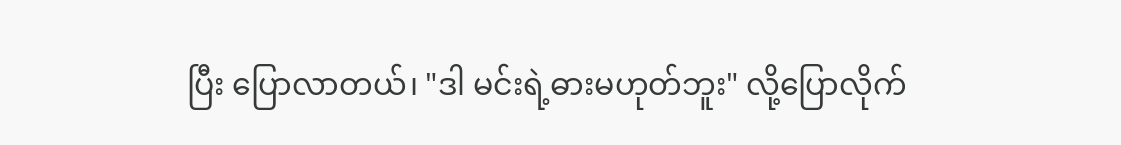ပြီး ပြောလာတယ်၊ "ဒါ မင်းရဲ့ဓားမဟုတ်ဘူး" လို့ပြောလိုက်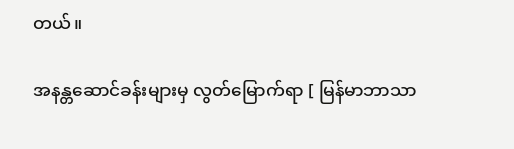တယ်။

အနန္တဆောင်ခန်းများမှ လွတ်‌မြောက်ရာ [ မြန်မာဘာသာ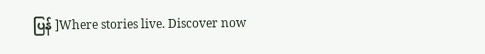ပြန် ]Where stories live. Discover now